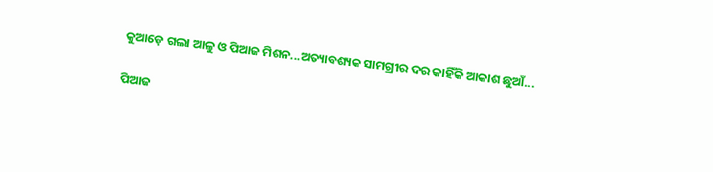କୁଆଡ଼େ ଗଲା ଆଳୁ ଓ ପିଆଜ ମିଶନ...ଅତ୍ୟାବଶ୍ୟକ ସାମଗ୍ରୀର ଦର କାହିଁକି ଆକାଶ ଛୁଆଁ...

ପିଆଜ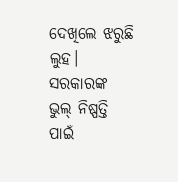ଦେଖିଲେ ଝରୁଛି ଲୁହ। ସରକାରଙ୍କ ଭୁଲ୍‌ ନିଷ୍ପତ୍ତି ପାଇଁ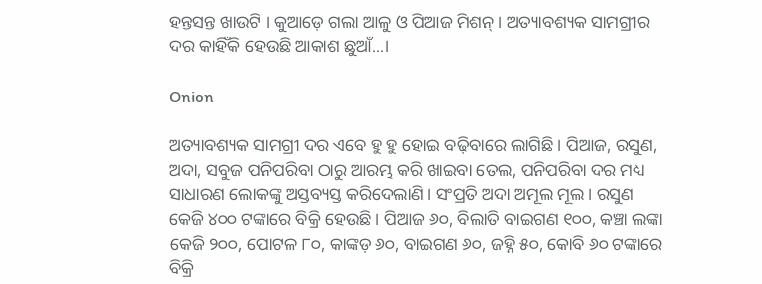ହନ୍ତସନ୍ତ ଖାଉଟି । କୁଆଡ଼େ ଗଲା ଆଳୁ ଓ ପିଆଜ ମିଶନ୍‌। ଅତ୍ୟାବଶ୍ୟକ ସାମଗ୍ରୀର ଦର କାହିଁକି ହେଉଛି ଆକାଶ ଛୁଆଁ...।

Onion

ଅତ୍ୟାବଶ୍ୟକ ସାମଗ୍ରୀ ଦର ଏବେ ହୁ ହୁ ହୋଇ ବଢ଼ିବାରେ ଲାଗିଛି। ପିଆଜ, ରସୁଣ, ଅଦା, ସବୁଜ ପନିପରିବା ଠାରୁ ଆରମ୍ଭ କରି ଖାଇବା ତେଲ, ପନିପରିବା ଦର ମଧ୍ୟ ସାଧାରଣ ଲୋକଙ୍କୁ ଅସ୍ତବ୍ୟସ୍ତ କରିଦେଲାଣି। ସଂପ୍ରତି ଅଦା ଅମୂଲ ମୂଲ। ରସୁଣ କେଜି ୪୦୦ ଟଙ୍କାରେ ବିକ୍ରି ହେଉଛି। ପିଆଜ ୬୦, ବିଲାତି ବାଇଗଣ ୧୦୦, କଞ୍ଚା ଲଙ୍କା କେଜି ୨୦୦, ପୋଟଳ ୮୦, କାଙ୍କଡ଼ ୬୦, ବାଇଗଣ ୬୦, ଜହ୍ନି ୫୦, କୋବି ୬୦ ଟଙ୍କାରେ ବିକ୍ରି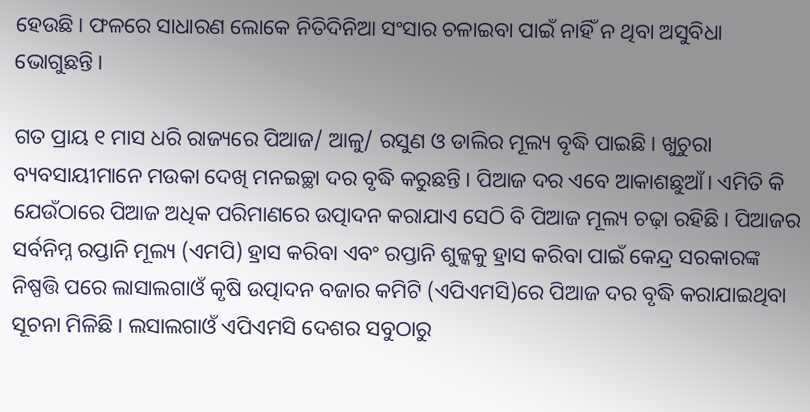ହେଉଛି। ଫଳରେ ସାଧାରଣ ଲୋକେ ନିତିଦିନିଆ ସଂସାର ଚଳାଇବା ପାଇଁ ନାହିଁ ନ ଥିବା ଅସୁବିଧା ଭୋଗୁଛନ୍ତି।

ଗତ ପ୍ରାୟ ୧ ମାସ ଧରି ରାଜ୍ୟରେ ପିଆଜ/ ଆଳୁ/ ରସୁଣ ଓ ଡାଲିର ମୂଲ୍ୟ ବୃଦ୍ଧି ପାଇଛି। ଖୁଚୁରା ବ୍ୟବସାୟୀମାନେ ମଉକା ଦେଖି ମନଇଚ୍ଛା ଦର ବୃଦ୍ଧି କରୁଛନ୍ତି। ପିଆଜ ଦର ଏବେ ଆକାଶଛୁଆଁ। ଏମିତି କି ଯେଉଁଠାରେ ପିଆଜ ଅଧିକ ପରିମାଣରେ ଉତ୍ପାଦନ କରାଯାଏ ସେଠି ବି ପିଆଜ ମୂଲ୍ୟ ଚଢ଼ା ରହିଛି। ପିଆଜର ସର୍ବନିମ୍ନ ରପ୍ତାନି ମୂଲ୍ୟ (ଏମପି) ହ୍ରାସ କରିବା ଏବଂ ରପ୍ତାନି ଶୁଳ୍କକୁ ହ୍ରାସ କରିବା ପାଇଁ କେନ୍ଦ୍ର ସରକାରଙ୍କ ନିଷ୍ପତ୍ତି ପରେ ଲାସାଲଗାଓଁ କୃଷି ଉତ୍ପାଦନ ବଜାର କମିଟି (ଏପିଏମସି)ରେ ପିଆଜ ଦର ବୃଦ୍ଧି କରାଯାଇଥିବା ସୂଚନା ମିଳିଛି। ଲସାଲଗାଓଁ ଏପିଏମସି ଦେଶର ସବୁଠାରୁ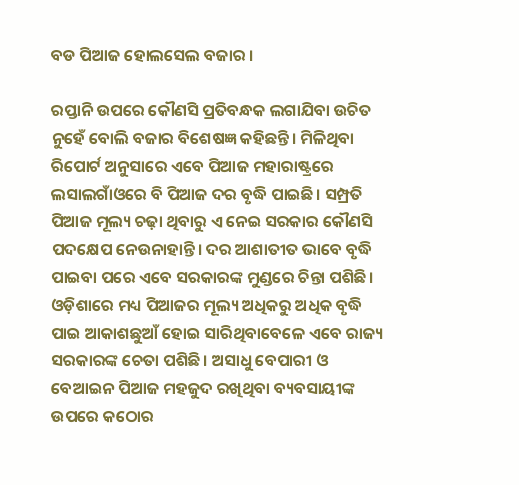ବଡ ପିଆଜ ହୋଲସେଲ ବଜାର ।

ରପ୍ତାନି ଉପରେ କୌଣସି ପ୍ରତିବନ୍ଧକ ଲଗାଯିବା ଉଚିତ ନୁହେଁ ବୋଲି ବଜାର ବିଶେଷଜ୍ଞ କହିଛନ୍ତି। ମିଳିଥିବା ରିପୋର୍ଟ ଅନୁସାରେ ଏବେ ପିଆଜ ମହାରାଷ୍ଟ୍ରରେ ଲସାଲଗାଁଓରେ ବି ପିଆଜ ଦର ବୃଦ୍ଧି ପାଇଛି। ସମ୍ପ୍ରତି ପିଆଜ ମୂଲ୍ୟ ଚଢ଼ା ଥିବାରୁ ଏ ନେଇ ସରକାର କୌଣସି ପଦକ୍ଷେପ ନେଉନାହାନ୍ତି। ଦର ଆଶାତୀତ ଭାବେ ବୃଦ୍ଧି ପାଇବା ପରେ ଏବେ ସରକାରଙ୍କ ମୁଣ୍ଡରେ ଚିନ୍ତା ପଶିଛି। ଓଡ଼ିଶାରେ ମଧ୍ୟ ପିଆଜର ମୂଲ୍ୟ ଅଧିକରୁ ଅଧିକ ବୃଦ୍ଧି ପାଇ ଆକାଶଛୁଆଁ ହୋଇ ସାରିଥିବାବେଳେ ଏବେ ରାଜ୍ୟ ସରକାରଙ୍କ ଚେତା ପଶିଛି। ଅସାଧୁ ବେପାରୀ ଓ ବେଆଇନ ପିଆଜ ମହଜୁଦ ରଖିଥିବା ବ୍ୟବସାୟୀଙ୍କ ଉପରେ କଠୋର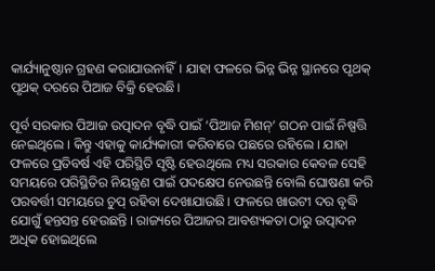କାର୍ଯ୍ୟାନୁଷ୍ଠାନ ଗ୍ରହଣ କରାଯାଉନାହିଁ। ଯାହା ଫଳରେ ଭିନ୍ନ ଭିନ୍ନ ସ୍ଥାନରେ ପୃଥକ୍‌ ପୃଥକ୍‌ ଦରରେ ପିଆଜ ବିକ୍ରି ହେଉଛି।

ପୂର୍ବ ସରକାର ପିଆଜ ଉତ୍ପାଦନ ବୃଦ୍ଧି ପାଇଁ ‘ପିଆଜ ମିଶନ୍‌‌’ ଗଠନ ପାଇଁ ନିଷ୍ପତ୍ତି ନେଇଥିଲେ। କିନ୍ତୁ ଏହାକୁ କାର୍ଯ୍ୟକାରୀ କରିବାରେ ପଛରେ ରହିଲେ। ଯାହା ଫଳରେ ପ୍ରତିବର୍ଷ ଏହି ପରିସ୍ଥିତି ସୃଷ୍ଟି ହେଉଥିଲେ ମଧ୍ୟ ସରକାର କେବଳ ସେହି ସମୟରେ ପରିସ୍ଥିତିର ନିୟନ୍ତ୍ରଣ ପାଇଁ ପଦକ୍ଷେପ ନେଉଛନ୍ତି ବୋଲି ଘୋଷଣା କରି ପରବର୍ତ୍ତୀ ସମୟରେ ଚୁପ୍‌‌ ରହିବା ଦେଖାଯାଉଛି। ଫଳରେ ଖାଉଟୀ ଦର ବୃଦ୍ଧି ଯୋଗୁଁ ହନ୍ତସନ୍ତ ହେଉଛନ୍ତି। ରାଜ୍ୟରେ ପିଆଜର ଆବଶ୍ୟକତା ଠାରୁ ଉତ୍ପାଦନ ଅଧିକ ହୋଇଥିଲେ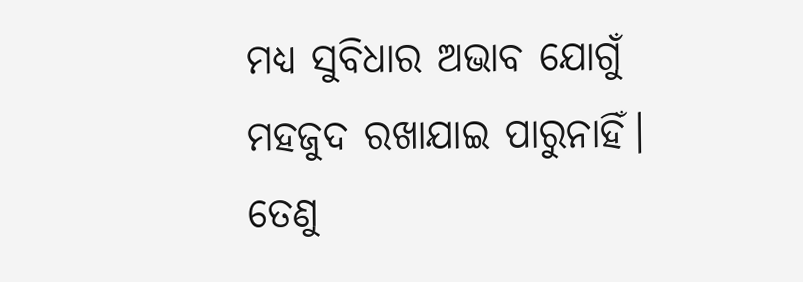ମଧ୍ୟ ସୁବିଧାର ଅଭାବ ଯୋଗୁଁ ମହଜୁଦ ରଖାଯାଇ ପାରୁନାହିଁ। ତେଣୁ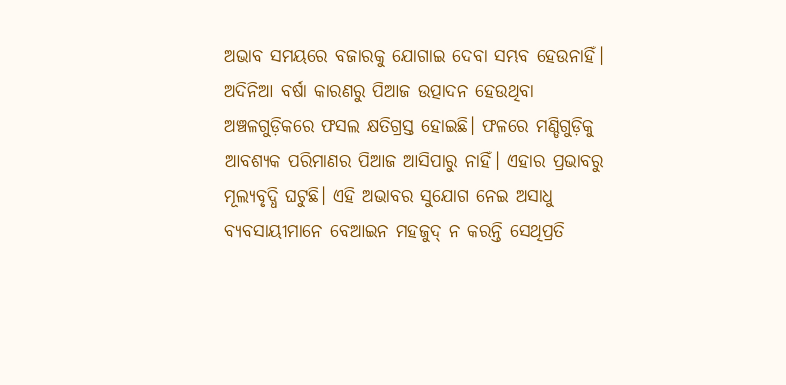ଅଭାବ ସମୟରେ ବଜାରକୁ ଯୋଗାଇ ଦେବା ସମ୍ଭବ ହେଉନାହିଁ। ଅଦିନିଆ ବର୍ଷା କାରଣରୁ ପିଆଜ ଉତ୍ପାଦନ ହେଉଥିବା ଅଞ୍ଚଳଗୁଡ଼ିକରେ ଫସଲ କ୍ଷତିଗ୍ରସ୍ତ ହୋଇଛି। ଫଳରେ ମଣ୍ଡିଗୁଡ଼ିକୁ ଆବଶ୍ୟକ ପରିମାଣର ପିଆଜ ଆସିପାରୁ ନାହିଁ। ଏହାର ପ୍ରଭାବରୁ ମୂଲ୍ୟବୃଦ୍ଧି ଘଟୁଛି। ଏହି ଅଭାବର ସୁଯୋଗ ନେଇ ଅସାଧୁ ବ୍ୟବସାୟୀମାନେ ବେଆଇନ ମହଜୁଦ୍‌‌ ନ କରନ୍ତି ସେଥିପ୍ରତି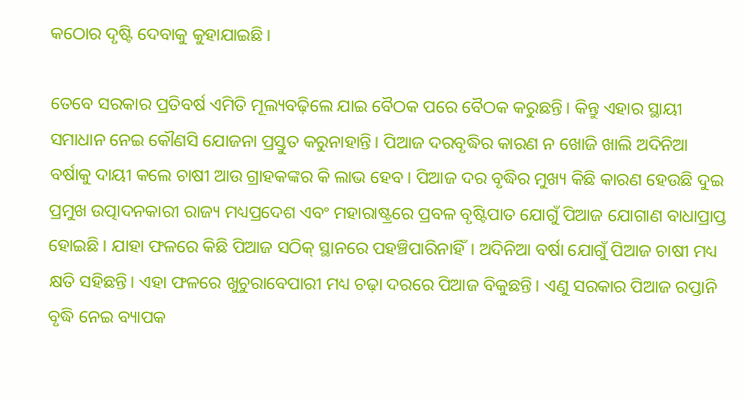କଠୋର ଦୃଷ୍ଟି ଦେବାକୁ କୁହାଯାଇଛି।

ତେବେ ସରକାର ପ୍ରତିବର୍ଷ ଏମିତି ମୂଲ୍ୟବଢ଼ିଲେ ଯାଇ ବୈଠକ ପରେ ବୈଠକ କରୁଛନ୍ତି। କିନ୍ତୁ ଏହାର ସ୍ଥାୟୀ ସମାଧାନ ନେଇ କୌଣସି ଯୋଜନା ପ୍ରସ୍ତୁତ କରୁନାହାନ୍ତି। ପିଆଜ ଦରବୃଦ୍ଧିର କାରଣ ନ ଖୋଜି ଖାଲି ଅଦିନିଆ ବର୍ଷାକୁ ଦାୟୀ କଲେ ଚାଷୀ ଆଉ ଗ୍ରାହକଙ୍କର କି ଲାଭ ହେବ। ପିଆଜ ଦର ବୃଦ୍ଧିର ମୁଖ୍ୟ କିଛି କାରଣ ହେଉଛି ଦୁଇ ପ୍ରମୁଖ ଉତ୍ପାଦନକାରୀ ରାଜ୍ୟ ମଧ୍ୟପ୍ରଦେଶ ଏବଂ ମହାରାଷ୍ଟ୍ରରେ ପ୍ରବଳ ବୃଷ୍ଟିପାତ ଯୋଗୁଁ ପିଆଜ ଯୋଗାଣ ବାଧାପ୍ରାପ୍ତ ହୋଇଛି। ଯାହା ଫଳରେ କିଛି ପିଆଜ ସଠିକ୍‌‌ ସ୍ଥାନରେ ପହଞ୍ଚିପାରିନାହିଁ। ଅଦିନିଆ ବର୍ଷା ଯୋଗୁଁ ପିଆଜ ଚାଷୀ ମଧ୍ୟ କ୍ଷତି ସହିଛନ୍ତି। ଏହା ଫଳରେ ଖୁଚୁରାବେପାରୀ ମଧ୍ୟ ଚଢ଼ା ଦରରେ ପିଆଜ ବିକୁଛନ୍ତି। ଏଣୁ ସରକାର ପିଆଜ ରପ୍ତାନି ବୃଦ୍ଧି ନେଇ ବ୍ୟାପକ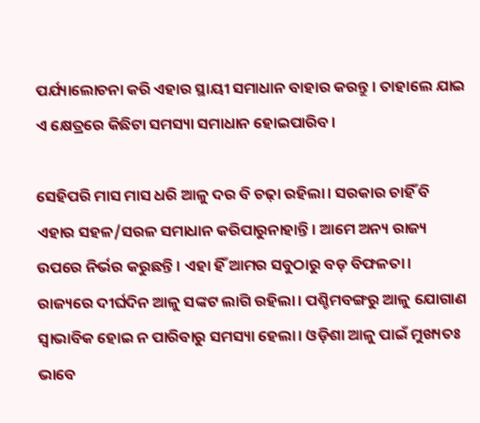ପର୍ଯ୍ୟାଲୋଚନା କରି ଏହାର ସ୍ଥାୟୀ ସମାଧାନ ବାହାର କରନ୍ତୁ। ତାହାଲେ ଯାଇ ଏ କ୍ଷେତ୍ରରେ କିଛିଟା ସମସ୍ୟା ସମାଧାନ ହୋଇପାରିବ।

ସେହିପରି ମାସ ମାସ ଧରି ଆଳୁ ଦର ବି ଚଢ଼ା ରହିଲା। ସରକାର ଚାହିଁ ବି ଏହାର ସହଳ/ସରଳ ସମାଧାନ କରିପାରୁନାହାନ୍ତି। ଆମେ ଅନ୍ୟ ରାଜ୍ୟ ଉପରେ ନିର୍ଭର କରୁଛନ୍ତି। ଏହା ହିଁ ଆମର ସବୁଠାରୁ ବଡ଼ ବିଫଳତା। ରାଜ୍ୟରେ ଦୀର୍ଘଦିନ ଆଳୁ ସଙ୍କଟ ଲାଗି ରହିଲା। ପଶ୍ଚିମବଙ୍ଗରୁ ଆଳୁ ଯୋଗାଣ ସ୍ବାଭାବିକ ହୋଇ ନ ପାରିବାରୁ ସମସ୍ୟା ହେଲା। ଓଡ଼ିଶା ଆଳୁ ପାଇଁ ମୁଖ୍ୟତଃ ଭାବେ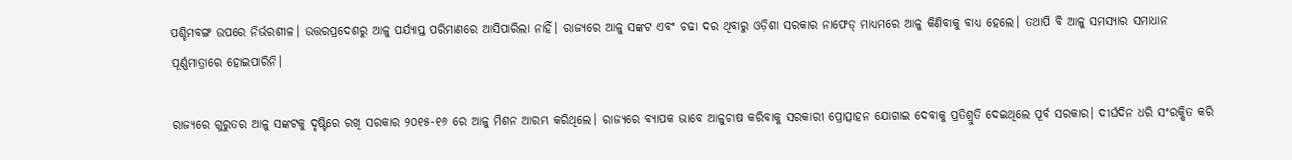ପଶ୍ଚିମବଙ୍ଗ ଉପରେ ନିର୍ଭରଶୀଳ। ଉତ୍ତରପ୍ରଦେଶରୁ ଆଳୁ ପର୍ଯ୍ୟାପ୍ତ ପରିମାଣରେ ଆସିପାରିଲା ନାହିଁ। ରାଜ୍ୟରେ ଆଳୁ ସଙ୍କଟ ଏବଂ ଚଢା ଦର ଥିବାରୁ ଓଡ଼ିଶା ସରକାର ନାଫେଡ୍‌ ମାଧ୍ୟମରେ ଆଳୁ କିଣିବାକୁ ବାଧ୍ୟ ହେଲେ। ତଥାପି ବି ଆଳୁ ସମସ୍ୟାର ସମାଧାନ ପୂର୍ଣ୍ଣମାତ୍ରାରେ ହୋଇପାରିନି।

ରାଜ୍ୟରେ ଗୁରୁତର ଆଳୁ ସଙ୍କଟକୁ ଦୃଷ୍ଟିରେ ରଖି ସରକାର ୨୦୧୫-୧୬ ରେ ଆଳୁ ମିଶନ ଆରମ୍ଭ କରିଥିଲେ। ରାଜ୍ୟରେ ବ୍ୟାପକ ଭାବେ ଆଳୁଚାଷ କରିବାକୁ ସରକାରୀ ପ୍ରୋତ୍ସାହନ ଯୋଗାଇ ଦେବାକୁ ପ୍ରତିଶ୍ରୁତି ଦେଇଥିଲେ ପୂର୍ବ ସରକାର। ଦୀର୍ଘଦିନ ଧରି ସଂରକ୍ଷିତ କରି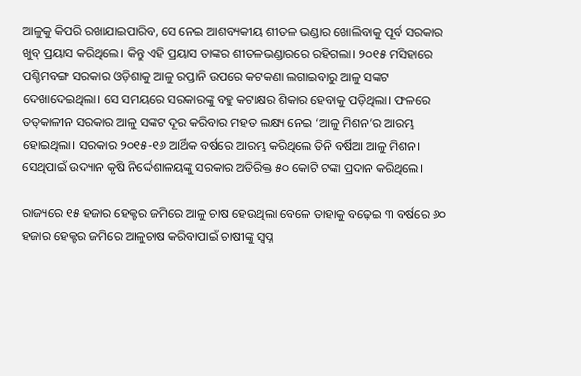ଆଳୁକୁ କିପରି ରଖାଯାଇପାରିବ, ସେ ନେଇ ଆଶବ୍ୟକୀୟ ଶୀତଳ ଭଣ୍ଡାର ଖୋଲିବାକୁ ପୂର୍ବ ସରକାର ଖୁବ୍‌ ପ୍ରୟାସ କରିଥିଲେ। କିନ୍ତୁ ଏହି ପ୍ରୟାସ ତାଙ୍କର ଶୀତଳଭଣ୍ଡାରରେ ରହିଗଲା। ୨୦୧୫ ମସିହାରେ ପଶ୍ଚିମବଙ୍ଗ ସରକାର ଓଡ଼ିଶାକୁ ଆଳୁ ରପ୍ତାନି ଉପରେ କଟକଣା ଲଗାଇବାରୁ ଆଳୁ ସଙ୍କଟ ଦେଖାଦେଇଥିଲା। ସେ ସମୟରେ ସରକାରଙ୍କୁ ବହୁ କଟାକ୍ଷର ଶିକାର ହେବାକୁ ପଡ଼ିଥିଲା। ଫଳରେ ତତ୍‌କାଳୀନ ସରକାର ଆଳୁ ସଙ୍କଟ ଦୂର କରିବାର ମହତ ଲକ୍ଷ୍ୟ ନେଇ ‘ଆଳୁ ମିଶନ’ର ଆରମ୍ଭ ହୋଇଥିଲା। ସରକାର ୨୦୧୫-୧୬ ଆର୍ଥିକ ବର୍ଷରେ ଆରମ୍ଭ କରିଥିଲେ ତିନି ବର୍ଷିଆ ଆଳୁ ମିଶନ। ସେଥିପାଇଁ ଉଦ୍ୟାନ କୃଷି ନିର୍ଦ୍ଦେଶାଳୟଙ୍କୁ ସରକାର ଅତିରିକ୍ତ ୫୦ କୋଟି ଟଙ୍କା ପ୍ରଦାନ କରିଥିଲେ।

ରାଜ୍ୟରେ ୧୫ ହଜାର ହେକ୍ଟର ଜମିରେ ଆଳୁ ଚାଷ ହେଉଥିଲା ବେଳେ ତାହାକୁ ବଢ଼େଇ ୩ ବର୍ଷରେ ୬୦ ହଜାର ହେକ୍ଟର ଜମିରେ ଆଳୁଚାଷ କରିବାପାଇଁ ଚାଷୀଙ୍କୁ ସ୍ବପ୍ନ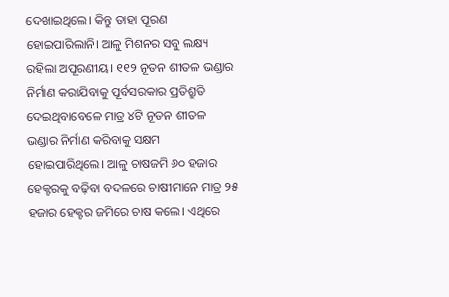ଦେଖାଇଥିଲେ। କିନ୍ତୁ ତାହା ପୂରଣ ହୋଇପାରିଲାନି। ଆଳୁ ମିଶନର ସବୁ ଲକ୍ଷ୍ୟ ରହିଲା ଅପୂରଣୀୟ। ୧୧୨ ନୂତନ ଶୀତଳ ଭଣ୍ଡାର ନିର୍ମାଣ କରାଯିବାକୁ ପୂର୍ବସରକାର ପ୍ରତିଶ୍ରୁତି ଦେଇଥିବାବେଳେ ମାତ୍ର ୪ଟି ନୂତନ ଶୀତଳ ଭଣ୍ଡାର ନିର୍ମାଣ କରିବାକୁ ସକ୍ଷମ ହୋଇପାରିଥିଲେ। ଆଳୁ ଚାଷଜମି ୬୦ ହଜାର ହେକ୍ଟରକୁ ବଢ଼ିବା ବଦଳରେ ଚାଷୀମାନେ ମାତ୍ର ୨୫ ହଜାର ହେକ୍ଟର ଜମିରେ ଚାଷ କଲେ। ଏଥିରେ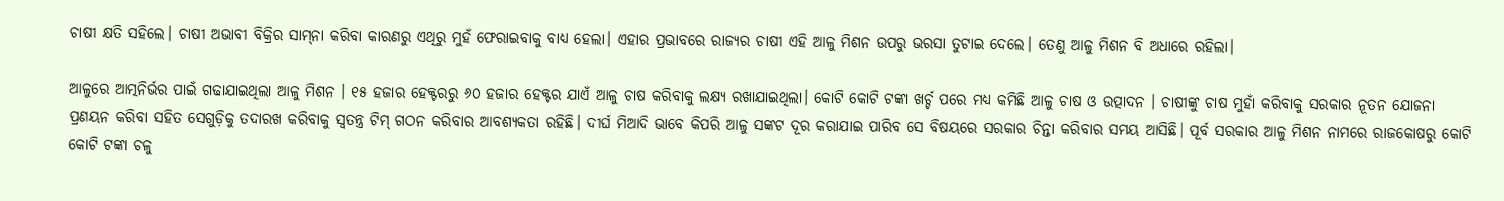ଚାଷୀ କ୍ଷତି ସହିଲେ। ଚାଷୀ ଅଭାବୀ ବିକ୍ରିର ସାମ୍‌ନା କରିବା କାରଣରୁ ଏଥିରୁ ମୁହଁ ଫେରାଇବାକୁ ବାଧ୍ୟ ହେଲା। ଏହାର ପ୍ରଭାବରେ ରାଜ୍ୟର ଚାଷୀ ଏହି ଆଳୁ ମିଶନ ଉପରୁ ଭରସା ତୁଟାଇ ଦେଲେ। ତେଣୁ ଆଳୁ ମିଶନ ବି ଅଧାରେ ରହିଲା।

ଆଳୁରେ ଆତ୍ମନିର୍ଭର ପାଇଁ ଗଢାଯାଇଥିଲା ଆଳୁ ମିଶନ । ୧୫ ହଜାର ହେକ୍ଟରରୁ ୬୦ ହଜାର ହେକ୍ଟର ଯାଏଁ ଆଳୁ ଚାଷ କରିବାକୁ ଲକ୍ଷ୍ୟ ରଖାଯାଇଥିଲା। କୋଟି କୋଟି ଟଙ୍କା ଖର୍ଚ୍ଚ ପରେ ମଧ୍ୟ କମିଛି ଆଳୁ ଚାଷ ଓ ଉତ୍ପାଦନ । ଚାଷୀଙ୍କୁ ଚାଷ ମୁହାଁ କରିବାକୁ ସରକାର ନୂତନ ଯୋଜନା ପ୍ରଣୟନ କରିବା ସହିତ ସେଗୁଡ଼ିକୁ ତଦାରଖ କରିବାକୁ ସ୍ବତନ୍ତ୍ର ଟିମ୍‌ ଗଠନ କରିବାର ଆବଶ୍ୟକତା ରହିଛି। ଦୀର୍ଘ ମିଆଦି ଭାବେ କିପରି ଆଳୁ ସଙ୍କଟ ଦୂର କରାଯାଇ ପାରିବ ସେ ବିଷୟରେ ସରକାର ଚିନ୍ତା କରିବାର ସମୟ ଆସିଛି। ପୂର୍ବ ସରକାର ଆଳୁ ମିଶନ ନାମରେ ରାଜକୋଷରୁ କୋଟି କୋଟି ଟଙ୍କା ଚଳୁ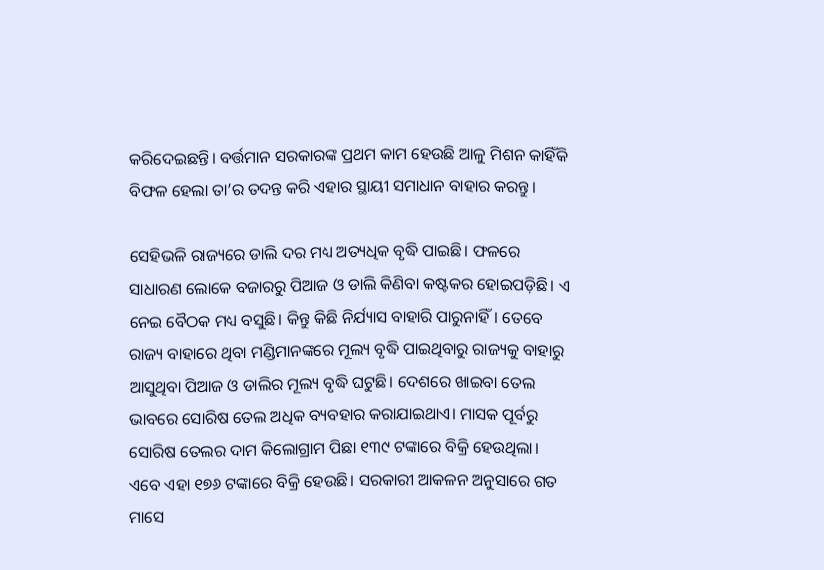କରିଦେଇଛନ୍ତି। ବର୍ତ୍ତମାନ ସରକାରଙ୍କ ପ୍ରଥମ କାମ ହେଉଛି ଆଳୁ ମିଶନ କାହିଁକି ବିଫଳ ହେଲା ତା’ର ତଦନ୍ତ କରି ଏହାର ସ୍ଥାୟୀ ସମାଧାନ ବାହାର କରନ୍ତୁ।

ସେହିଭଳି ରାଜ୍ୟରେ ଡାଲି ଦର ମଧ୍ୟ ଅତ୍ୟଧିକ ବୃଦ୍ଧି ପାଇଛି। ଫଳରେ ସାଧାରଣ ଲୋକେ ବଜାରରୁ ପିଆଜ ଓ ଡାଲି କିଣିବା କଷ୍ଟକର ହୋଇପଡ଼ିଛି। ଏ ନେଇ ବୈଠକ ମଧ୍ୟ ବସୁଛି। କିନ୍ତୁ କିଛି ନିର୍ଯ୍ୟାସ ବାହାରି ପାରୁନାହିଁ। ତେବେ ରାଜ୍ୟ ବାହାରେ ଥିବା ମଣ୍ଡିମାନଙ୍କରେ ମୂଲ୍ୟ ବୃଦ୍ଧି ପାଇଥିବାରୁ ରାଜ୍ୟକୁ ବାହାରୁ ଆସୁଥିବା ପିଆଜ ଓ ଡାଲିର ମୂଲ୍ୟ ବୃଦ୍ଧି ଘଟୁଛି। ଦେଶରେ ଖାଇବା ତେଲ ଭାବରେ ସୋରିଷ ତେଲ ଅଧିକ ବ୍ୟବହାର କରାଯାଇଥାଏ। ମାସକ ପୂର୍ବରୁ ସୋରିଷ ତେଲର ଦାମ କିଲୋଗ୍ରାମ ପିଛା ୧୩୯ ଟଙ୍କାରେ ବିକ୍ରି ହେଉଥିଲା। ଏବେ ଏହା ୧୭୬ ଟଙ୍କାରେ ବିକ୍ରି ହେଉଛି। ସରକାରୀ ଆକଳନ ଅନୁସାରେ ଗତ ମାସେ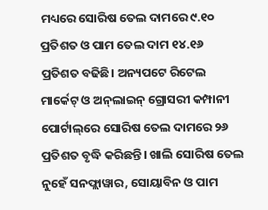ମଧ୍ୟରେ ସୋରିଷ ତେଲ ଦାମରେ ୯.୧୦ ପ୍ରତିଶତ ଓ ପାମ ତେଲ ଦାମ ୧୪.୧୬ ପ୍ରତିଶତ ବଢିଛି। ଅନ୍ୟପଟେ ରିଟେଲ ମାର୍କେଟ୍ ଓ ଅନ୍‌ଲାଇନ୍ ଗ୍ରୋସରୀ କମ୍ପାନୀ ପୋର୍ଟାଲ୍‌ରେ ସୋରିଷ ତେଲ ଦାମରେ ୨୬ ପ୍ରତିଶତ ବୃଦ୍ଧି କରିଛନ୍ତି। ଖାଲି ସୋରିଷ ତେଲ ନୁହେଁ ସନଫ୍ଲାୱାର, ସୋୟାବିନ ଓ ପାମ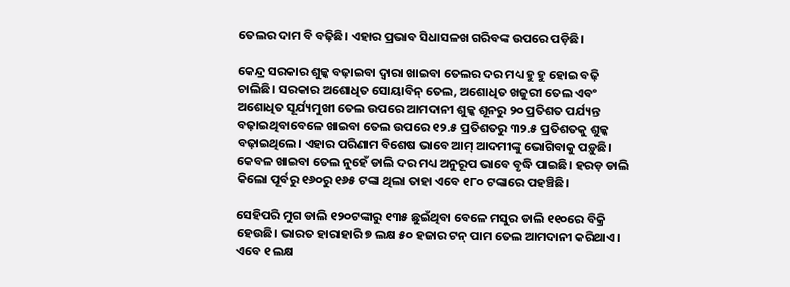ତେଲର ଦାମ ବି ବଢ଼ିଛି। ଏହାର ପ୍ରଭାବ ସିଧାସଳଖ ଗରିବଙ୍କ ଉପରେ ପଡ଼ିଛି।

କେନ୍ଦ୍ର ସରକାର ଶୁଳ୍କ ବଢ଼ାଇବା ଦ୍ବାରା ଖାଇବା ତେଲର ଦର ମଧ୍ୟ ହୁ ହୁ ହୋଇ ବଢ଼ି ଚାଲିଛି। ସରକାର ଅଶୋଧିତ ସୋୟାବିନ୍ ତେଲ, ଅଶୋଧିତ ଖଜୁରୀ ତେଲ ଏବଂ ଅଶୋଧିତ ସୂର୍ଯ୍ୟମୁଖୀ ତେଲ ଉପରେ ଆମଦାନୀ ଶୁଳ୍କ ଶୂନରୁ ୨୦ ପ୍ରତିଶତ ପର୍ଯ୍ୟନ୍ତ ବଢ଼ାଇଥିବାବେଳେ ଖାଇବା ତେଲ ଉପରେ ୧୨.୫ ପ୍ରତିଶତରୁ ୩୨.୫ ପ୍ରତିଶତକୁ ଶୁଳ୍କ ବଢ଼ାଇଥିଲେ। ଏହାର ପରିଣାମ ବିଶେଷ ଭାବେ ଆମ୍‌ ଆଦମୀଙ୍କୁ ଭୋଗିବାକୁ ପଡ଼ୁଛି। କେବଳ ଖାଇବା ତେଲ ନୁହେଁ ଡାଲି ଦର ମଧ୍ୟ ଅନୁରୂପ ଭାବେ ବୃଦ୍ଧି ପାଇଛି। ହରଡ଼ ଡାଲି କିଲୋ ପୂର୍ବରୁ ୧୬୦ରୁ ୧୬୫ ଟଙ୍କା ଥିଲା ତାହା ଏବେ ୧୮୦ ଟଙ୍କାରେ ପହଞ୍ଚିଛି।

ସେହିପରି ମୁଗ ଡାଲି ୧୨୦ଟଙ୍କାରୁ ୧୩୫ ଛୁଇଁଥିବା ବେଳେ ମସୁର ଡାଲି ୧୧୦ରେ ବିକ୍ରି ହେଉଛି। ଭାରତ ହାରାହାରି ୭ ଲକ୍ଷ ୫୦ ହଜାର ଟନ୍ ପାମ ତେଲ ଆମଦାନୀ କରିଥାଏ। ଏବେ ୧ ଲକ୍ଷ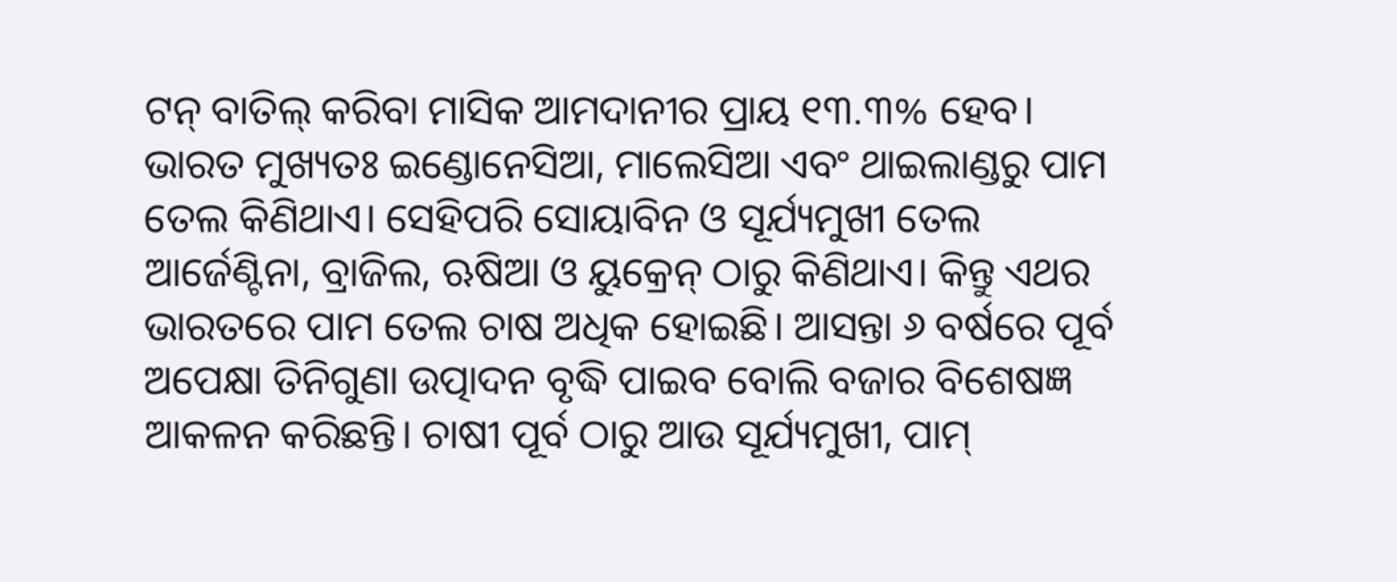ଟନ୍ ବାତିଲ୍ କରିବା ମାସିକ ଆମଦାନୀର ପ୍ରାୟ ୧୩.୩% ହେବ। ଭାରତ ମୁଖ୍ୟତଃ ଇଣ୍ଡୋନେସିଆ, ମାଲେସିଆ ଏବଂ ଥାଇଲାଣ୍ଡରୁ ପାମ ତେଲ କିଣିଥାଏ। ସେହିପରି ସୋୟାବିନ ଓ ସୂର୍ଯ୍ୟମୁଖୀ ତେଲ ଆର୍ଜେଣ୍ଟିନା, ବ୍ରାଜିଲ, ଋଷିଆ ଓ ୟୁକ୍ରେନ୍ ଠାରୁ କିଣିଥାଏ। କିନ୍ତୁ ଏଥର ଭାରତରେ ପାମ ତେଲ ଚାଷ ଅଧିକ ହୋଇଛି। ଆସନ୍ତା ୬ ବର୍ଷରେ ପୂର୍ବ ଅପେକ୍ଷା ତିନିଗୁଣା ଉତ୍ପାଦନ ବୃଦ୍ଧି ପାଇବ ବୋଲି ବଜାର ବିଶେଷଜ୍ଞ ଆକଳନ କରିଛନ୍ତି। ଚାଷୀ ପୂର୍ବ ଠାରୁ ଆଉ ସୂର୍ଯ୍ୟମୁଖୀ, ପାମ୍‌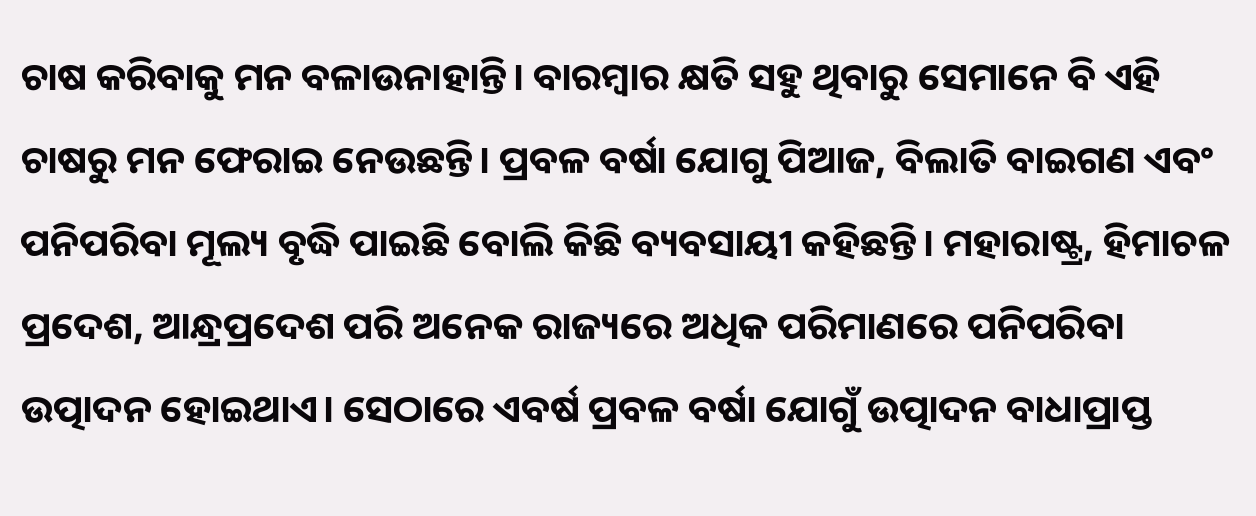ଚାଷ କରିବାକୁ ମନ ବଳାଉନାହାନ୍ତି। ବାରମ୍ବାର କ୍ଷତି ସହୁ ଥିବାରୁ ସେମାନେ ବି ଏହି ଚାଷରୁ ମନ ଫେରାଇ ନେଉଛନ୍ତି। ପ୍ରବଳ ବର୍ଷା ଯୋଗୁ ପିଆଜ, ବିଲାତି ବାଇଗଣ ଏବଂ ପନିପରିବା ମୂଲ୍ୟ ବୃଦ୍ଧି ପାଇଛି ବୋଲି କିଛି ବ୍ୟବସାୟୀ କହିଛନ୍ତି। ମହାରାଷ୍ଟ୍ର, ହିମାଚଳ ପ୍ରଦେଶ, ଆନ୍ଧ୍ରପ୍ରଦେଶ ପରି ଅନେକ ରାଜ୍ୟରେ ଅଧିକ ପରିମାଣରେ ପନିପରିବା ଉତ୍ପାଦନ ହୋଇଥାଏ। ସେଠାରେ ଏବର୍ଷ ପ୍ରବଳ ବର୍ଷା ଯୋଗୁଁ ଉତ୍ପାଦନ ବାଧାପ୍ରାପ୍ତ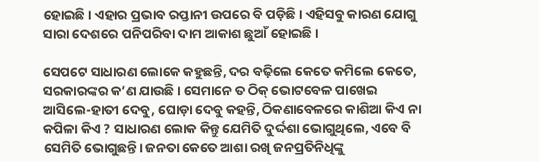ହୋଇଛି। ଏହାର ପ୍ରଭାବ ରପ୍ତାନୀ ଉପରେ ବି ପଡ଼ିଛି। ଏହିସବୁ କାରଣ ଯୋଗୁ ସାରା ଦେଶରେ ପନିପରିବା ଦାମ ଆକାଶ ଛୁଆଁ ହୋଇଛି।

ସେପଟେ ସାଧାରଣ ଲୋକେ କହୁଛନ୍ତି, ଦର ବଢ଼ିଲେ କେତେ କମିଲେ କେତେ, ସରକାରଙ୍କର କ’ଣ ଯାଉଛି। ସେମାନେ ତ ଠିକ୍‌‌ ଭୋଟବେଳ ପାଖେଇ ଆସିଲେ-ହାତୀ ଦେବୁ, ଘୋଡ଼ା ଦେବୁ କହନ୍ତି, ଠିକଣାବେଳରେ କାଶିଆ କିଏ ନା କପିଳା କିଏ ? ସାଧାରଣ ଲୋକ କିନ୍ତୁ ଯେମିତି ଦୁର୍ଦ୍ଦଶା ଭୋଗୁଥିଲେ, ଏବେ ବି ସେମିତି ଭୋଗୁଛନ୍ତି। ଜନତା କେତେ ଆଶା ରଖି ଜନପ୍ରତିନିଧିଙ୍କୁ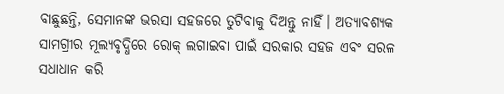ବାଛୁଛନ୍ତି, ସେମାନଙ୍କ ଭରସା ସହଜରେ ତୁଟିବାକୁ ଦିଅନ୍ତୁ ନାହିଁ। ଅତ୍ୟାବଶ୍ୟକ ସାମଗ୍ରୀର ମୂଲ୍ୟବୃଦ୍ଧିରେ ରୋକ୍‌ ଲଗାଇବା ପାଇଁ ସରକାର ସହଜ ଏବଂ ସରଳ ସଧାଧାନ କରି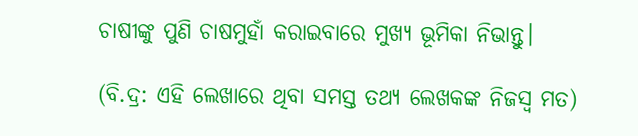ଚାଷୀଙ୍କୁ ପୁଣି ଚାଷମୁହାଁ କରାଇବାରେ ମୁଖ୍ୟ ଭୂମିକା ନିଭାନ୍ତୁ।

(ବି.ଦ୍ର: ଏହି ଲେଖାରେ ଥିବା ସମସ୍ତ ତଥ୍ୟ ଲେଖକଙ୍କ ନିଜସ୍ୱ ମତ)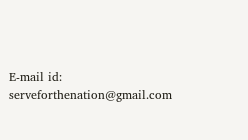E-mail id: serveforthenation@gmail.com